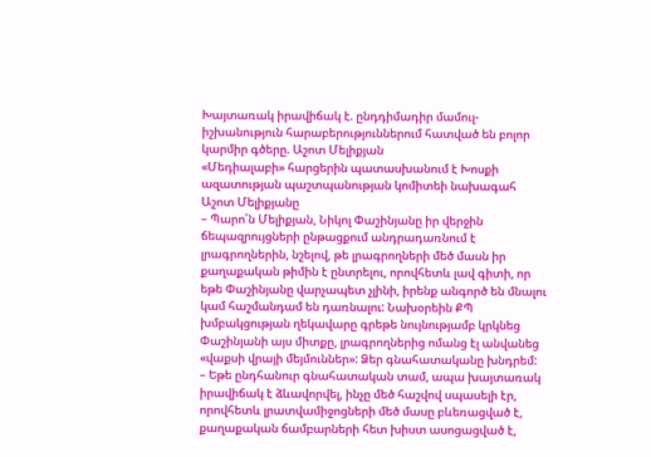Խայտառակ իրավիճակ է. ընդդիմադիր մամուլ-իշխանություն հարաբերություններում հատված են բոլոր կարմիր գծերը. Աշոտ Մելիքյան
«Մեդիալաբի» հարցերին պատասխանում է Խոսքի ազատության պաշտպանության կոմիտեի նախագահ Աշոտ Մելիքյանը
– Պարո՛ն Մելիքյան, Նիկոլ Փաշինյանը իր վերջին ճեպազրույցների ընթացքում անդրադառնում է լրագրողներին, նշելով, թե լրագրողների մեծ մասն իր քաղաքական թիմին է ընտրելու, որովհետև լավ գիտի, որ եթե Փաշինյանը վարչապետ չլինի, իրենք անգործ են մնալու կամ հաշմանդամ են դառնալու: Նախօրեին ՔՊ խմբակցության ղեկավարը գրեթե նույնությամբ կրկնեց Փաշինյանի այս միտքը, լրագրողներից ոմանց էլ անվանեց «վաքսի վրայի մեյմուններ»: Ձեր գնահատականը խնդրեմ:
– Եթե ընդհանուր գնահատական տամ, ապա խայտառակ իրավիճակ է ձևավորվել, ինչը մեծ հաշվով սպասելի էր, որովհետև լրատվամիջոցների մեծ մասը բևեռացված է, քաղաքական ճամբարների հետ խիստ ասոցացված է,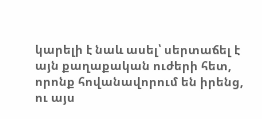կարելի է նաև ասել՝ սերտաճել է այն քաղաքական ուժերի հետ, որոնք հովանավորում են իրենց, ու այս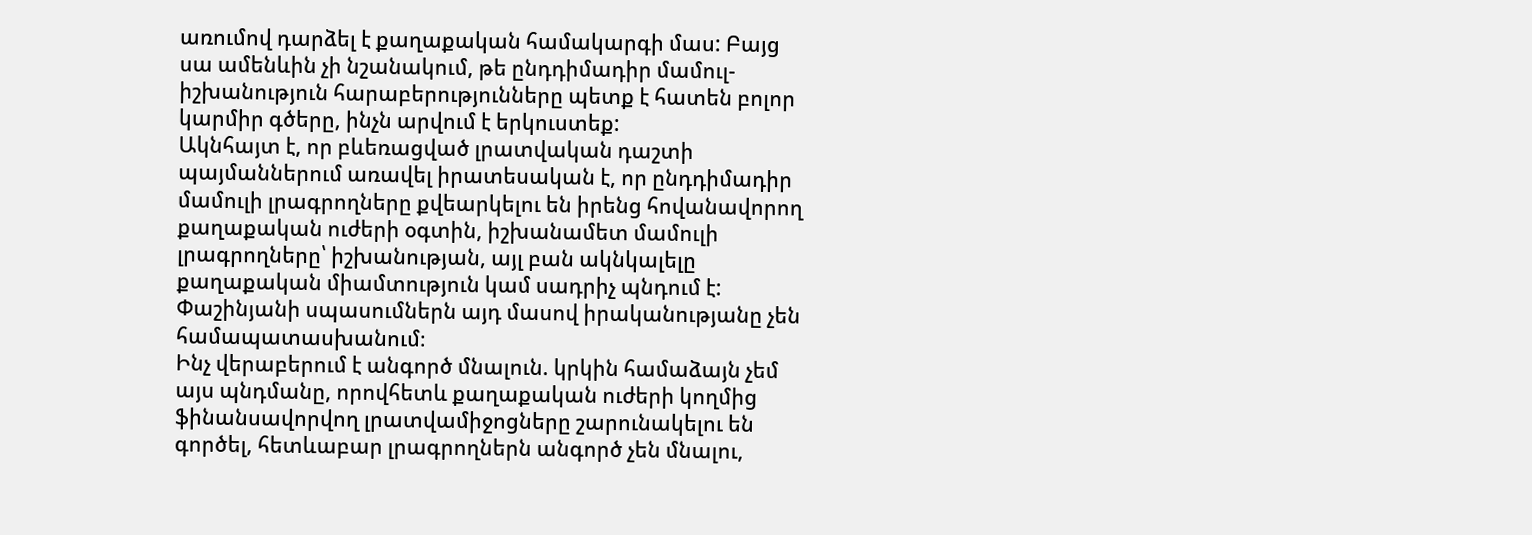առումով դարձել է քաղաքական համակարգի մաս: Բայց սա ամենևին չի նշանակում, թե ընդդիմադիր մամուլ-իշխանություն հարաբերությունները պետք է հատեն բոլոր կարմիր գծերը, ինչն արվում է երկուստեք:
Ակնհայտ է, որ բևեռացված լրատվական դաշտի պայմաններում առավել իրատեսական է, որ ընդդիմադիր մամուլի լրագրողները քվեարկելու են իրենց հովանավորող քաղաքական ուժերի օգտին, իշխանամետ մամուլի լրագրողները՝ իշխանության, այլ բան ակնկալելը քաղաքական միամտություն կամ սադրիչ պնդում է: Փաշինյանի սպասումներն այդ մասով իրականությանը չեն համապատասխանում։
Ինչ վերաբերում է անգործ մնալուն. կրկին համաձայն չեմ այս պնդմանը, որովհետև քաղաքական ուժերի կողմից ֆինանսավորվող լրատվամիջոցները շարունակելու են գործել, հետևաբար լրագրողներն անգործ չեն մնալու,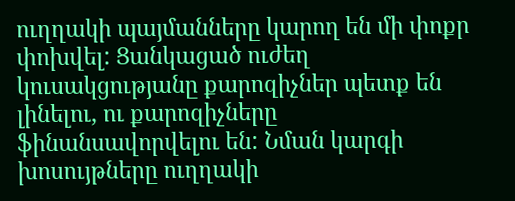ուղղակի պայմանները կարող են մի փոքր փոխվել: Ցանկացած ուժեղ կուսակցությանը քարոզիչներ պետք են լինելու, ու քարոզիչները ֆինանսավորվելու են: Նման կարգի խոսույթները ուղղակի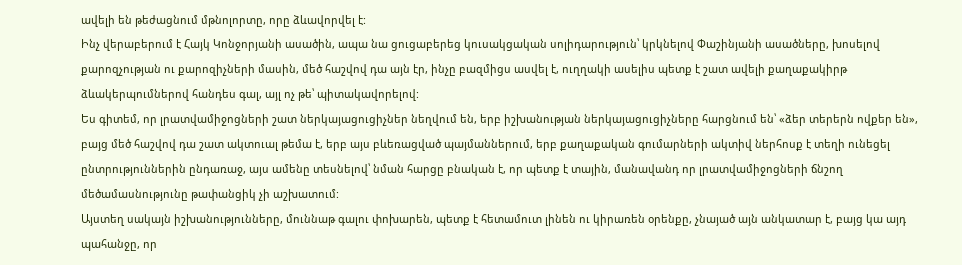ավելի են թեժացնում մթնոլորտը, որը ձևավորվել է:
Ինչ վերաբերում է Հայկ Կոնջորյանի ասածին, ապա նա ցուցաբերեց կուսակցական սոլիդարություն՝ կրկնելով Փաշինյանի ասածները, խոսելով քարոզչության ու քարոզիչների մասին, մեծ հաշվով դա այն էր, ինչը բազմիցս ասվել է, ուղղակի ասելիս պետք է շատ ավելի քաղաքակիրթ ձևակերպումներով հանդես գալ, այլ ոչ թե՝ պիտակավորելով:
Ես գիտեմ, որ լրատվամիջոցների շատ ներկայացուցիչներ նեղվում են, երբ իշխանության ներկայացուցիչները հարցնում են՝ «ձեր տերերն ովքեր են», բայց մեծ հաշվով դա շատ ակտուալ թեմա է, երբ այս բևեռացված պայմաններում, երբ քաղաքական գումարների ակտիվ ներհոսք է տեղի ունեցել ընտրություններին ընդառաջ, այս ամենը տեսնելով՝ նման հարցը բնական է, որ պետք է տային, մանավանդ որ լրատվամիջոցների ճնշող մեծամասնությունը թափանցիկ չի աշխատում:
Այստեղ սակայն իշխանությունները, մուննաթ գալու փոխարեն, պետք է հետամուտ լինեն ու կիրառեն օրենքը, չնայած այն անկատար է, բայց կա այդ պահանջը, որ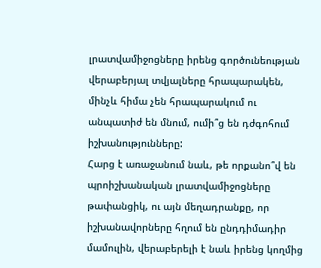լրատվամիջոցները իրենց գործունեության վերաբերյալ տվյալները հրապարակեն, մինչև հիմա չեն հրապարակում ու անպատիժ են մնում, ումի՞ց են դժգոհում իշխանությունները:
Հարց է առաջանում նաև, թե որքանո՞վ են պրոիշխանական լրատվամիջոցները թափանցիկ, ու այն մեղադրանքը, որ իշխանավորները հղում են ընդդիմադիր մամուլին, վերաբերելի է նաև իրենց կողմից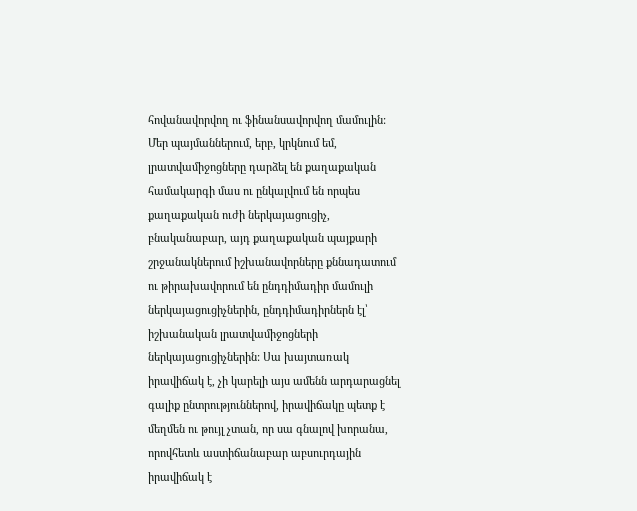հովանավորվող ու ֆինանսավորվող մամուլին: Մեր պայմաններում, երբ, կրկնում եմ, լրատվամիջոցները դարձել են քաղաքական համակարգի մաս ու ընկալվում են որպես քաղաքական ուժի ներկայացուցիչ, բնականաբար, այդ քաղաքական պայքարի շրջանակներում իշխանավորները քննադատում ու թիրախավորում են ընդդիմադիր մամուլի ներկայացուցիչներին, ընդդիմադիրներն էլ՝ իշխանական լրատվամիջոցների ներկայացուցիչներին: Սա խայտառակ իրավիճակ է, չի կարելի այս ամենն արդարացնել գալիք ընտրություններով, իրավիճակը պետք է մեղմեն ու թույլ չտան, որ սա գնալով խորանա, որովհետև աստիճանաբար աբսուրդային իրավիճակ է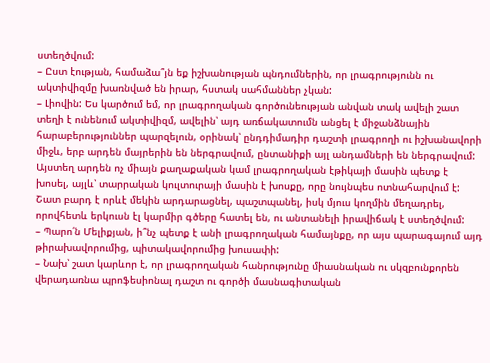ստեղծվում:
– Ըստ էության, համաձա՞յն եք իշխանության պնդումներին, որ լրագրությունն ու ակտիվիզմը խառնված են իրար, հստակ սահմաններ չկան:
– Լիովին: Ես կարծում եմ, որ լրագրողական գործունեության անվան տակ ավելի շատ տեղի է ունենում ակտիվիզմ, ավելին՝ այդ առճակատումն անցել է միջանձնային հարաբերություններ պարզելուն, օրինակ՝ ընդդիմադիր դաշտի լրագրողի ու իշխանավորի միջև, երբ արդեն մայրերին են ներգրավում, ընտանիքի այլ անդամների են ներգրավում: Այստեղ արդեն ոչ միայն քաղաքական կամ լրագրողական էթիկայի մասին պետք է խոսել, այլև՝ տարրական կուլտուրայի մասին է խոսքը, որը նույնպես ոտնահարվում է:
Շատ բարդ է որևէ մեկին արդարացնել, պաշտպանել, իսկ մյուս կողմին մեղադրել, որովհետև երկուսն էլ կարմիր գծերը հատել են, ու անտանելի իրավիճակ է ստեղծվում:
– Պարո՛ն Մելիքյան, ի՞նչ պետք է անի լրագրողական համայնքը, որ այս պարագայում այդ թիրախավորումից, պիտակավորումից խուսափի:
– Նախ՝ շատ կարևոր է, որ լրագրողական հանրությունը միասնական ու սկզբունքորեն վերադառնա պրոֆեսիոնալ դաշտ ու գործի մասնագիտական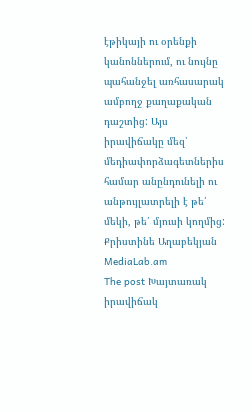էթիկայի ու օրենքի կանոններում, ու նույնը պահանջել առհասարակ ամբողջ քաղաքական դաշտից: Այս իրավիճակը մեզ՝ մեդիափորձագետներիս համար անընդունելի ու անթույլատրելի է թե՛ մեկի, թե՛ մյուսի կողմից:
Քրիստինե Աղաբեկյան
MediaLab.am
The post Խայտառակ իրավիճակ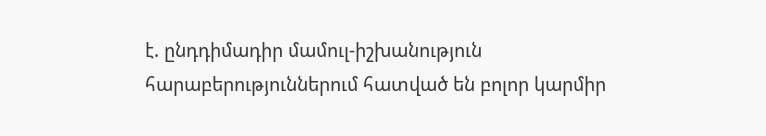է. ընդդիմադիր մամուլ-իշխանություն հարաբերություններում հատված են բոլոր կարմիր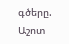գծերը. Աշոտ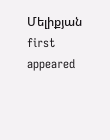Մելիքյան first appeared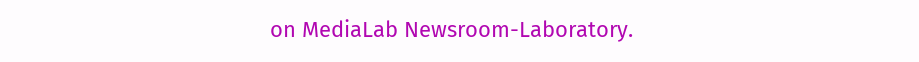on MediaLab Newsroom-Laboratory.